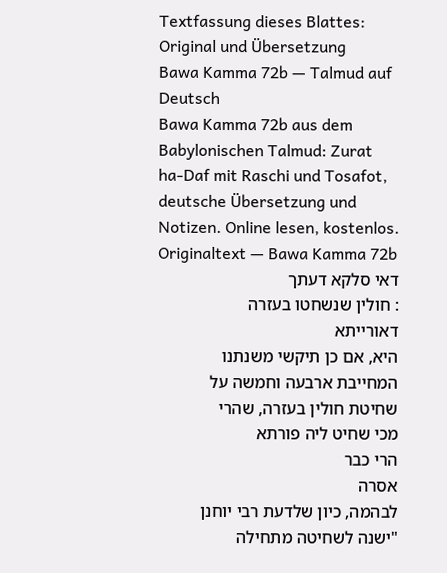Textfassung dieses Blattes: Original und Übersetzung
Bawa Kamma 72b — Talmud auf Deutsch
Bawa Kamma 72b aus dem Babylonischen Talmud: Zurat ha-Daf mit Raschi und Tosafot, deutsche Übersetzung und Notizen. Online lesen, kostenlos.
Originaltext — Bawa Kamma 72b
דאי סלקא דעתך
: חולין שנשחטו בעזרה
דאורייתא
היא, אם כן תיקשי משנתנו המחייבת ארבעה וחמשה על שחיטת חולין בעזרה, שהרי
מכי שחיט ליה פורתא
הרי כבר
אסרה
לבהמה, כיון שלדעת רבי יוחנן "ישנה לשחיטה מתחילה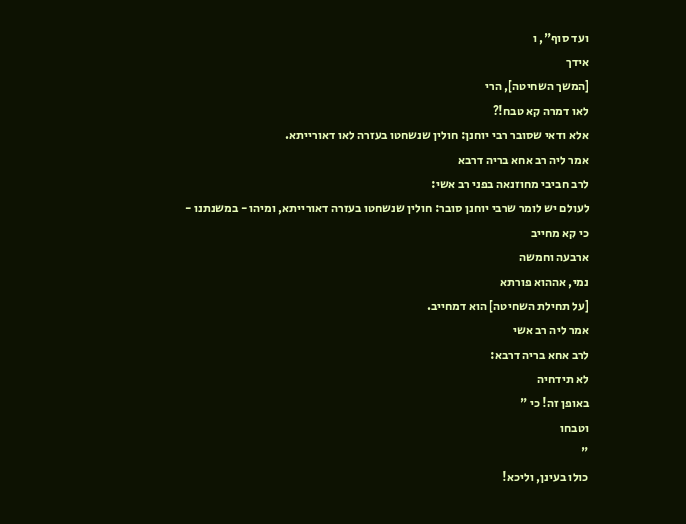ועד סוף", ו
אידך
[המשך השחיטה], הרי
לאו דמרה קא טבח!?
אלא ודאי שסובר רבי יוחנן: חולין שנשחטו בעזרה לאו דאורייתא.
אמר ליה רב אחא בריה דרבא
לרב חביבי מחוזנאה בפני רב אשי:
לעולם יש לומר שרבי יוחנן סובר: חולין שנשחטו בעזרה דאורייתא, ומיהו - במשנתנו -
כי קא מחייב
ארבעה וחמשה
נמי, אההוא פורתא
[על תחילת השחיטה] הוא דמחייב.
אמר ליה רב אשי
לרב אחא בריה דרבא:
לא תידחיה
באופן זה! כי "
וטבחו
"
כולו בעינן, וליכא!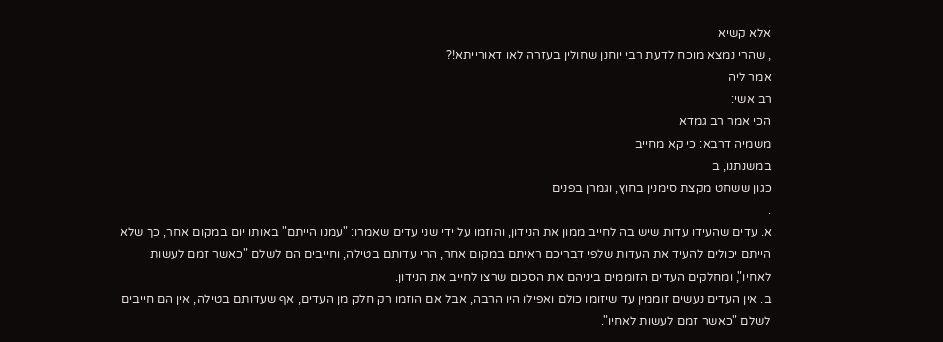אלא קשיא
, שהרי נמצא מוכח לדעת רבי יוחנן שחולין בעזרה לאו דאורייתא!?
אמר ליה
רב אשי:
הכי אמר רב גמדא
משמיה דרבא: כי קא מחייב
במשנתנו, ב
כגון ששחט מקצת סימנין בחוץ, וגמרן בפנים
.
א. עדים שהעידו עדות שיש בה לחייב ממון את הנידון, והוזמו על ידי שני עדים שאמרו: "עמנו הייתם" באותו יום במקום אחר, כך שלא הייתם יכולים להעיד את העדות שלפי דבריכם ראיתם במקום אחר, הרי עדותם בטילה, וחייבים הם לשלם "כאשר זמם לעשות לאחיו", ומחלקים העדים הזוממים ביניהם את הסכום שרצו לחייב את הנידון.
ב. אין העדים נעשים זוממין עד שיזומו כולם ואפילו היו הרבה, אבל אם הוזמו רק חלק מן העדים, אף שעדותם בטילה, אין הם חייבים לשלם "כאשר זמם לעשות לאחיו".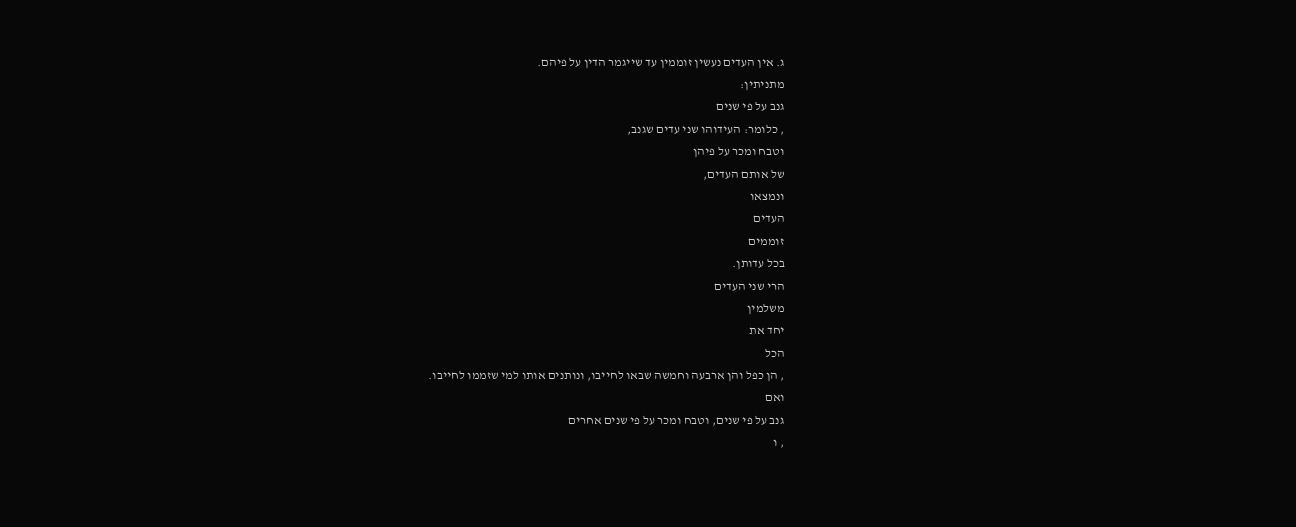ג. אין העדים נעשין זוממין עד שייגמר הדין על פיהם.
מתניתין:
גנב על פי שנים
, כלומר: העידוהו שני עדים שגנב,
וטבח ומכר על פיהן
של אותם העדים,
ונמצאו
העדים
זוממים
בכל עדותן.
הרי שני העדים
משלמין
יחד את
הכל
, הן כפל והן ארבעה וחמשה שבאו לחייבו, ונותנים אותו למי שזממו לחייבו.
ואם
גנב על פי שנים, וטבח ומכר על פי שנים אחרים
, ו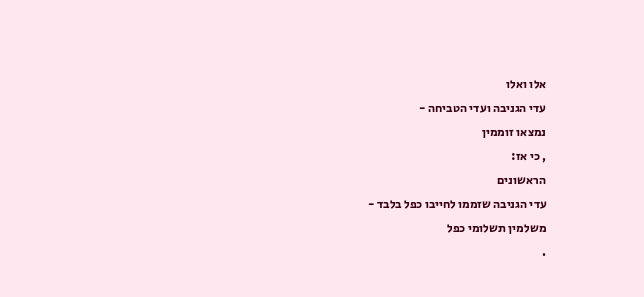אלו ואלו
עדי הגניבה ועדי הטביחה -
נמצאו זוממין
, כי אז:
הראשונים
עדי הגניבה שזממו לחייבו כפל בלבד -
משלמין תשלומי כפל
.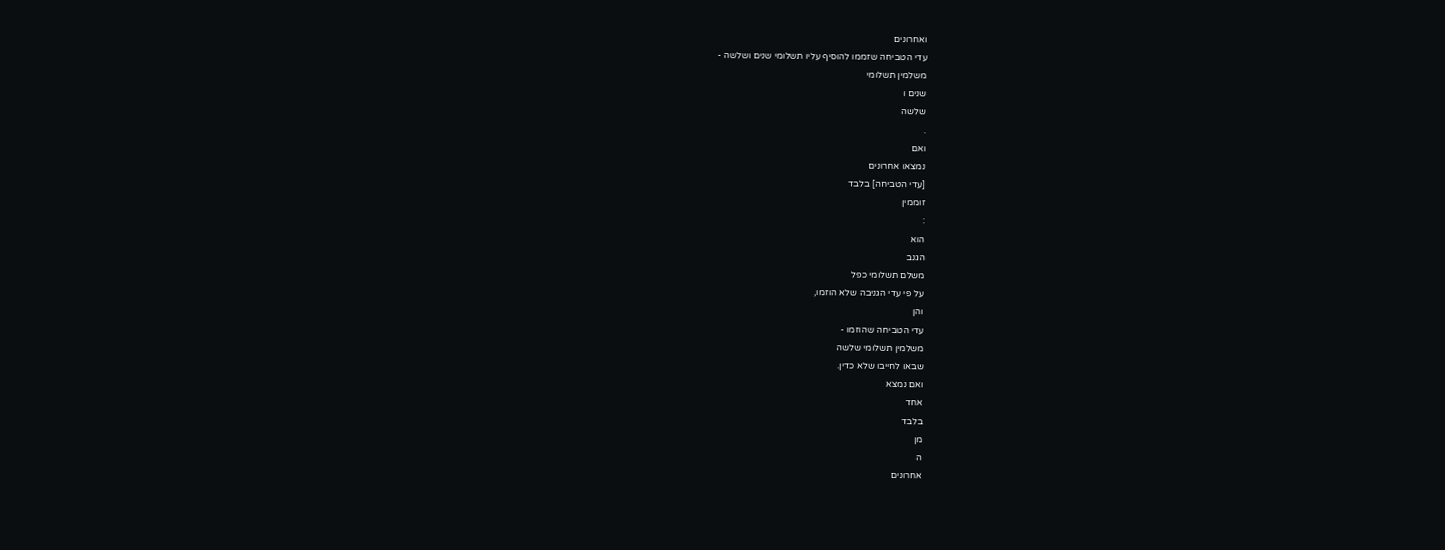ואחרונים
עדי הטביחה שזממו להוסיף עליו תשלומי שנים ושלשה -
משלמין תשלומי
שנים ו
שלשה
.
ואם
נמצאו אחרונים
[עדי הטביחה] בלבד
זוממין
:
הוא
הגנב
משלם תשלומי כפל
על פי עדי הגניבה שלא הוזמו,
והן
עדי הטביחה שהוזמו -
משלמין תשלומי שלשה
שבאו לחייבו שלא כדין.
ואם נמצא
אחד
בלבד
מן
ה
אחרונים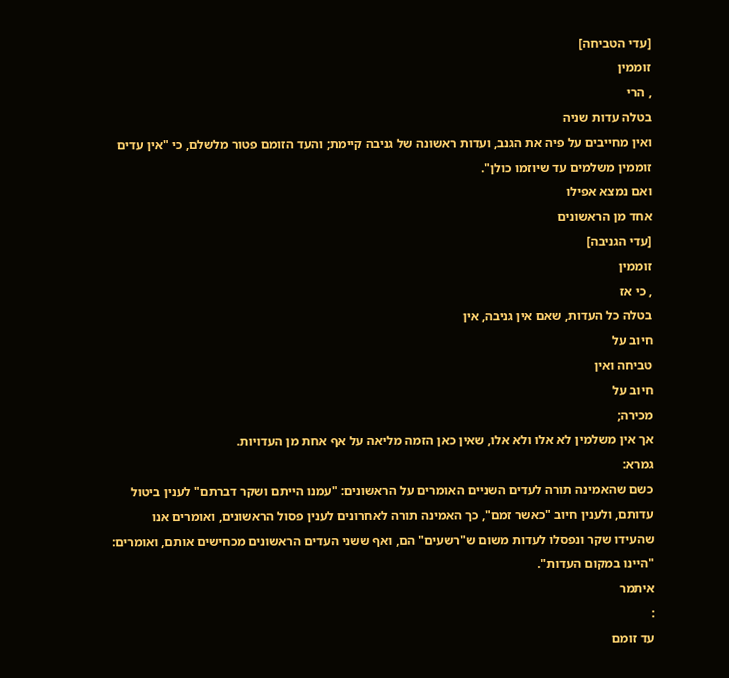[עדי הטביחה]
זוממין
, הרי
בטלה עדות שניה
ואין מחייבים על פיה את הגנב, ועדות ראשונה של גניבה קיימת; והעד הזומם פטור מלשלם, כי "אין עדים זוממין משלמים עד שיוזמו כולן".
ואם נמצא אפילו
אחד מן הראשונים
[עדי הגניבה]
זוממין
, כי אז
בטלה כל העדות, שאם אין גניבה, אין
חיוב על
טביחה ואין
חיוב על
מכירה;
אך אין משלמין לא אלו ולא אלו, שאין כאן הזמה מליאה על אף אחת מן העדויות.
גמרא:
כשם שהאמינה תורה לעדים השניים האומרים על הראשונים: "עמנו הייתם ושקר דברתם" לענין ביטול עדותם, ולענין חיוב "כאשר זמם", כך האמינה תורה לאחרונים לענין פסול הראשונים, ואומרים אנו שהעידו שקר ונפסלו לעדות משום ש"רשעים" הם, ואף ששני העדים הראשונים מכחישים אותם, ואומרים: "היינו במקום העדות".
איתמר
:
עד זומם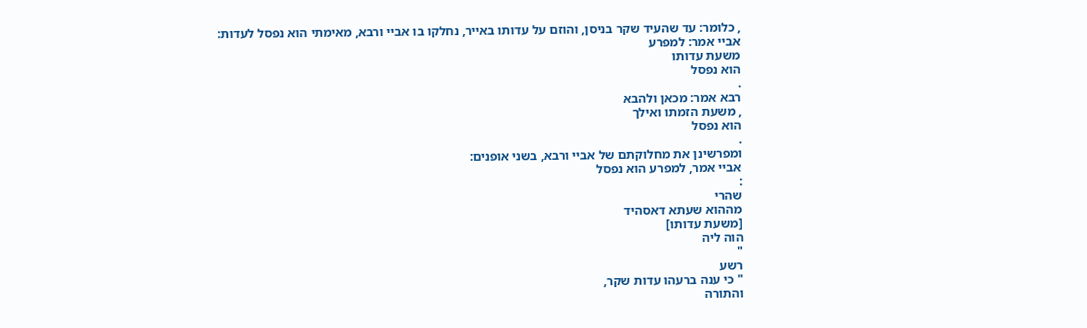, כלומר: עד שהעיד שקר בניסן, והוזם על עדותו באייר, נחלקו בו אביי ורבא, מאימתי הוא נפסל לעדות:
אביי אמר: למפרע
משעת עדותו
הוא נפסל
.
רבא אמר: מכאן ולהבא
, משעת הזמתו ואילך
הוא נפסל
.
ומפרשינן את מחלוקתם של אביי ורבא, בשני אופנים:
אביי אמר, למפרע הוא נפסל
:
שהרי
מההוא שעתא דאסהיד
[משעת עדותו]
הוה ליה
"
רשע
" כי ענה ברעהו עדות שקר,
והתורה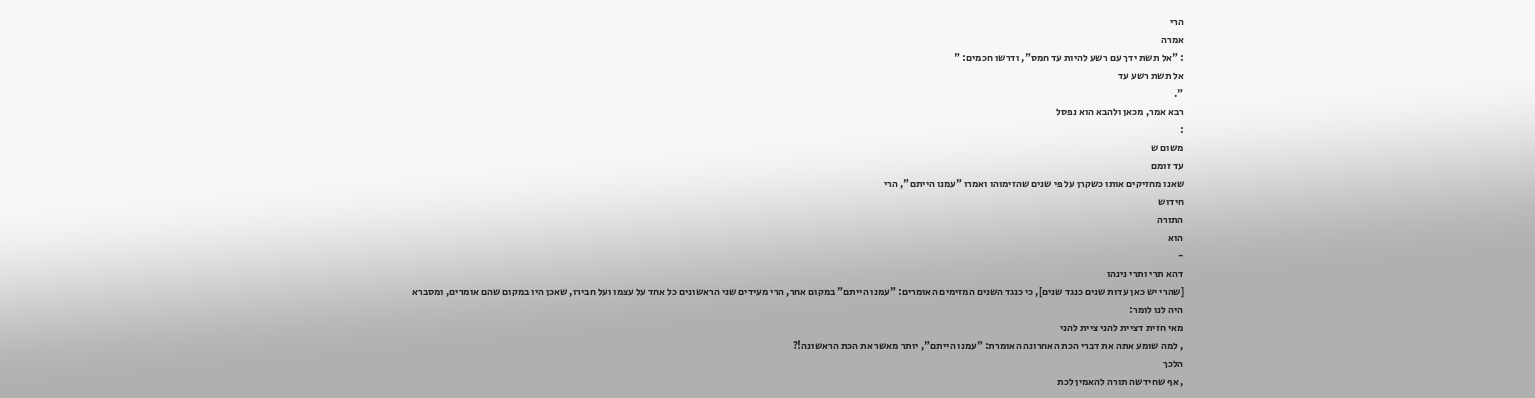הרי
אמרה
: "אל תשת ידך עם רשע להיות עד חמס", ודרשו חכמים: "
אל תשת רשע עד
".
רבא אמר, מכאן ולהבא הוא נפסל
:
משום ש
עד זומם
שאנו מחזיקים אותו כשקרן על פי שנים שהזימוהו ואמרו "עמנו הייתם", הרי
חידוש
התורה
הוא
-
דהא תרי ותרי נינהו
[שהרי יש כאן עדות שנים כנגד שנים], כי כנגד השנים המזימים האומרים: "עמנו הייתם" במקום אחר, הרי מעידים שני הראשונים כל אחד על עצמו ועל חבירו, שאכן היו במקום שהם אומרים, ומסברא היה לנו לומר:
מאי חזית דציית להני ציית להני
, למה שומע אתה את דברי הכת האחרונה האומרת: "עמנו הייתם", יותר מאשר את הכת הראשונה!?
הלכך
, אף שחידשה תורה להאמין לכת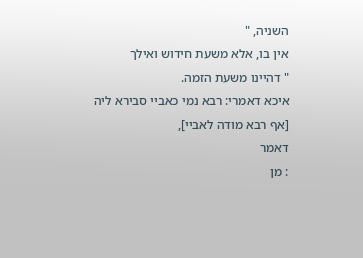השניה, "
אין בו, אלא משעת חידוש ואילך
" דהיינו משעת הזמה.
איכא דאמרי: רבא נמי כאביי סבירא ליה
[אף רבא מודה לאביי],
דאמר
: מן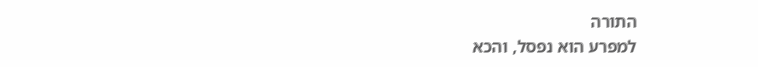התורה
למפרע הוא נפסל, והכא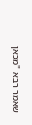שאמר רבא "מכאן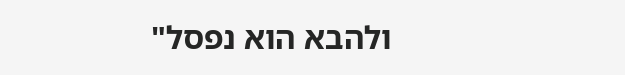ולהבא הוא נפסל"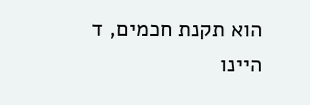הוא תקנת חכמים, ד
היינו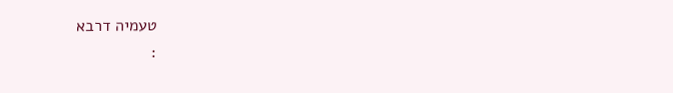טעמיה דרבא
: